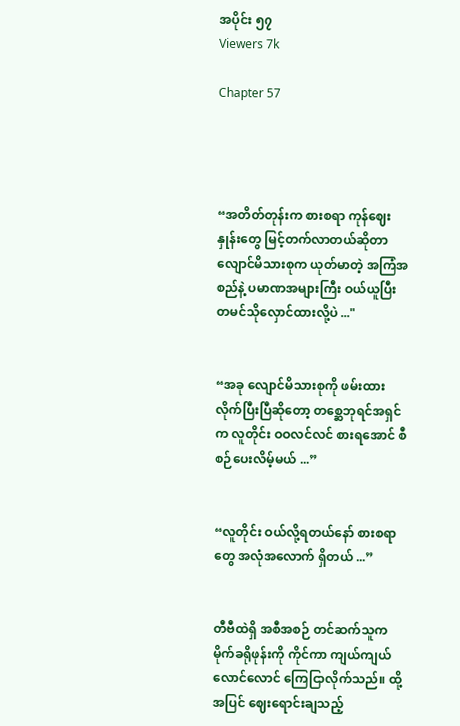အပိုင်း ၅၇
Viewers 7k

Chapter 57




“အတိတ်တုန်းက စားစရာ ကုန်ဈေးနှုန်းတွေ မြင့်တက်လာတယ်ဆိုတာ လျောင်မိသားစုက ယုတ်မာတဲ့ အကြံအစည်နဲ့ ပမာဏအများကြီး ဝယ်ယူပြီး တမင်သိုလှောင်ထားလို့ပဲ ..."


“အခု လျောင်မိသားစုကို ဖမ်းထားလိုက်ပြီးပြီဆိုတော့ တစ္ဆေဘုရင်အရှင်က လူတိုင်း ဝဝလင်လင် စားရအောင် စီစဉ်ပေးလိမ့်မယ် ...”


“လူတိုင်း ဝယ်လို့ရတယ်နော် စားစရာတွေ အလုံအလောက် ရှိတယ် ...”


တီဗီထဲရှိ အစီအစဉ် တင်ဆက်သူက မိုက်ခရိုဖုန်းကို ကိုင်ကာ ကျယ်ကျယ်လောင်လောင် ကြေငြာလိုက်သည်။ ထို့အပြင် ဈေးရောင်းချသည့်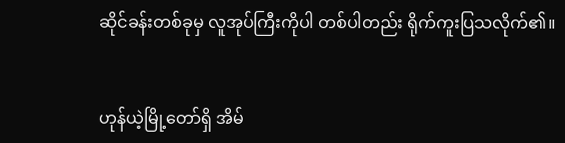ဆိုင်ခန်းတစ်ခုမှ လူအုပ်ကြီးကိုပါ တစ်ပါတည်း ရိုက်ကူးပြသလိုက်၏။


ဟုန်ယဲ့မြို့တော်ရှိ အိမ်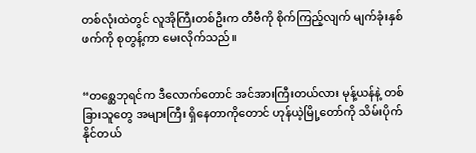တစ်လုံးထဲတွင် လူအိုကြီးတစ်ဦးက တီဗီကို စိုက်ကြည့်လျက် မျက်ခုံးနှစ်ဖက်ကို စုတွန့်ကာ မေးလိုက်သည်။


“တစ္ဆေဘုရင်က ဒီလောက်တောင် အင်အားကြီးတယ်လား မုန့်ယန်နဲ့ တစ်ခြားသူတွေ အများကြီး ရှိနေတာကိုတောင် ဟုန်ယဲ့မြို့တော်ကို သိမ်းပိုက်နိုင်တယ်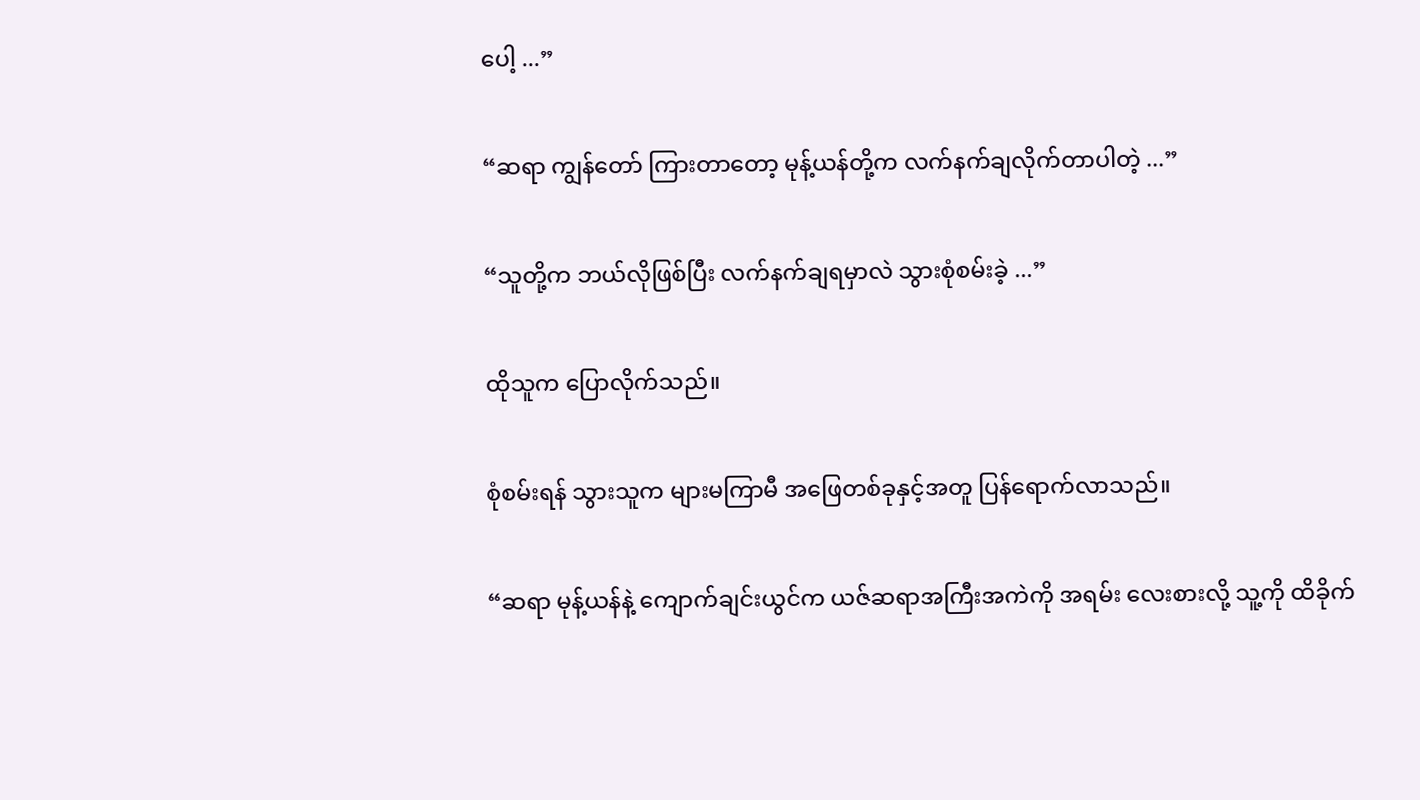ပေါ့ ...”


“ဆရာ ကျွန်တော် ကြားတာတော့ မုန့်ယန်တို့က လက်နက်ချလိုက်တာပါတဲ့ ...”


“သူတို့က ဘယ်လိုဖြစ်ပြီး လက်နက်ချရမှာလဲ သွားစုံစမ်းခဲ့ ...”


ထိုသူက ပြောလိုက်သည်။


စုံစမ်းရန် သွားသူက များမကြာမီ အဖြေတစ်ခုနှင့်အတူ ပြန်ရောက်လာသည်။


“ဆရာ မုန့်ယန်နဲ့ ကျောက်ချင်းယွင်က ယဇ်ဆရာအကြီးအကဲကို အရမ်း လေးစားလို့ သူ့ကို ထိခိုက်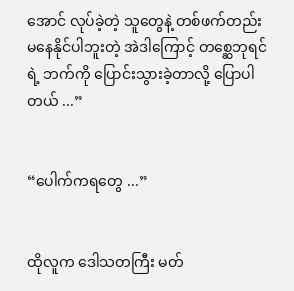အောင် လုပ်ခဲ့တဲ့ သူတွေနဲ့ တစ်ဖက်တည်း မနေနိုင်ပါဘူးတဲ့ အဲဒါကြောင့် တစ္ဆေဘုရင်ရဲ့ ဘက်ကို ပြောင်းသွားခဲ့တာလို့ ပြောပါတယ် ...”


“ပေါက်ကရတွေ ...”


ထိုလူက ဒေါသတကြီး မတ်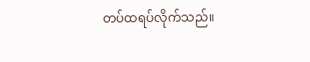တပ်ထရပ်လိုက်သည်။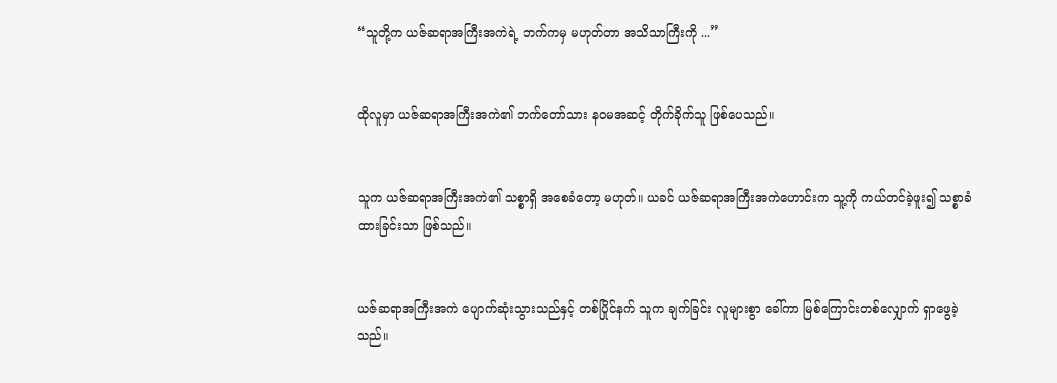“သူတို့က ယဇ်ဆရာအကြီးအကဲရဲ့ ဘက်ကမှ မဟုတ်တာ အသိသာကြီးကို ...”


ထိုလူမှာ ယဇ်ဆရာအကြီးအကဲ၏ ဘက်တော်သား နဝမအဆင့် တိုက်ခိုက်သူ ဖြစ်ပေသည်။


သူက ယဇ်ဆရာအကြီးအကဲ၏ သစ္စာရှိ အစေခံတော့ မဟုတ်။ ယခင် ယဇ်ဆရာအကြီးအကဲဟောင်းက သူ့ကို ကယ်တင်ခဲ့ဖူး၍ သစ္စာခံထားခြင်းသာ ဖြစ်သည်။


ယဇ်ဆရာအကြီးအကဲ ပျောက်ဆုံးသွားသည်နှင့် တစ်ပြိုင်နက် သူက ချက်ခြင်း လူများစွာ ခေါ်ကာ မြစ်ကြောင်းတစ်လျှောက် ရှာဖွေခဲ့သည်။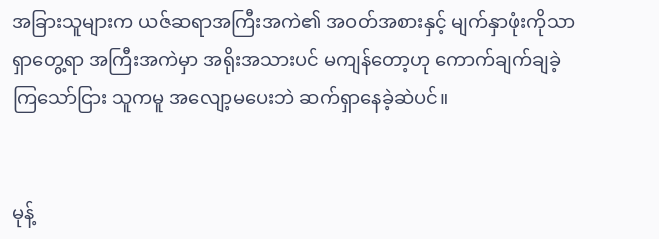အခြားသူများက ယဇ်ဆရာအကြီးအကဲ၏ အဝတ်အစားနှင့် မျက်နှာဖုံးကိုသာ ရှာတွေ့ရာ အကြီးအကဲမှာ အရိုးအသားပင် မကျန်တော့ဟု ကောက်ချက်ချခဲ့ကြသော်ငြား သူကမူ အလျော့မပေးဘဲ ဆက်ရှာနေခဲ့ဆဲပင်။


မုန့်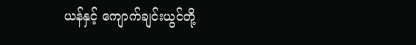ယန်နှင့် ကျောက်ချင်းယွင်တို့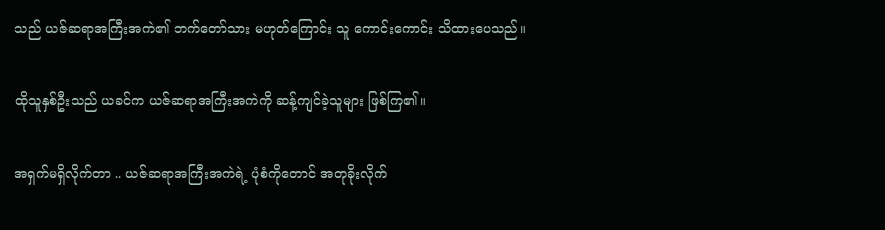သည် ယဇ်ဆရာအကြီးအကဲ၏ ဘက်တော်သား မဟုတ်ကြောင်း သူ ကောင်းကောင်း သိထားပေသည်။


ထိုသူနှစ်ဦးသည် ယခင်က ယဇ်ဆရာအကြီးအကဲကို ဆန့်ကျင်ခဲ့သူများ ဖြစ်ကြ၏။


အရှက်မရှိလိုက်တာ .. ယဇ်ဆရာအကြီးအကဲရဲ့ ပုံစံကိုတောင် အတုခိုးလိုက်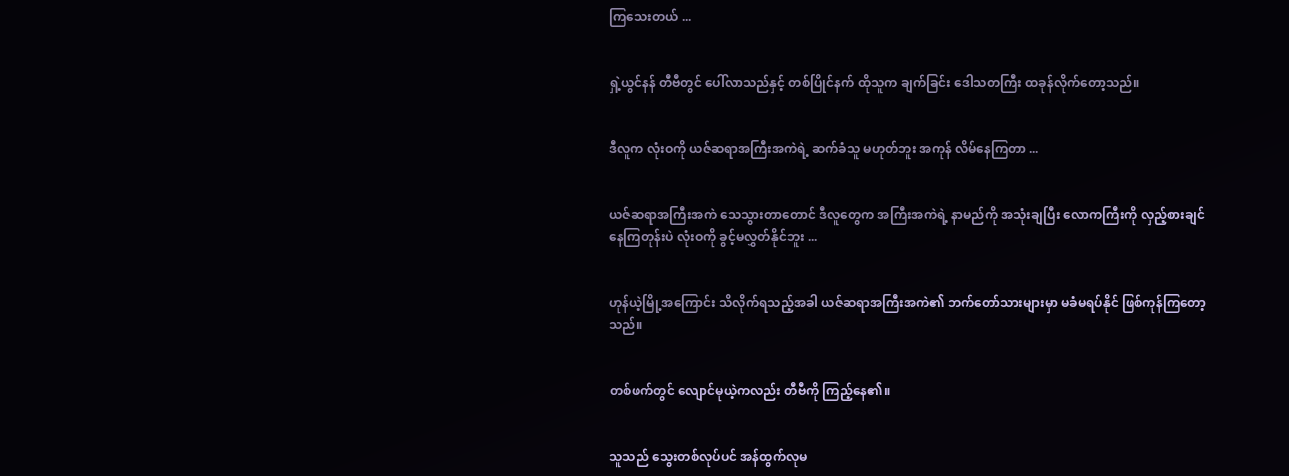ကြသေးတယ် ...


ရှဲ့ယွင်နန် တီဗီတွင် ပေါ်လာသည်နှင့် တစ်ပြိုင်နက် ထိုသူက ချက်ခြင်း ဒေါသတကြီး ထခုန်လိုက်တော့သည်။


ဒီလူက လုံးဝကို ယဇ်ဆရာအကြီးအကဲရဲ့ ဆက်ခံသူ မဟုတ်ဘူး အကုန် လိမ်နေကြတာ ...


ယဇ်ဆရာအကြီးအကဲ သေသွားတာတောင် ဒီလူတွေက အကြီးအကဲရဲ့ နာမည်ကို အသုံးချပြီး လောကကြီးကို လှည့်စားချင်နေကြတုန်းပဲ လုံးဝကို ခွင့်မလွှတ်နိုင်ဘူး ...


ဟုန်ယဲ့မြို့အကြောင်း သိလိုက်ရသည့်အခါ ယဇ်ဆရာအကြီးအကဲ၏ ဘက်တော်သားများမှာ မခံမရပ်နိုင် ဖြစ်ကုန်ကြတော့သည်။


တစ်ဖက်တွင် လျောင်မုယဲ့ကလည်း တီဗီကို ကြည့်နေ၏။


သူသည် သွေးတစ်လုပ်ပင် အန်ထွက်လုမ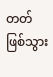တတ် ဖြစ်သွား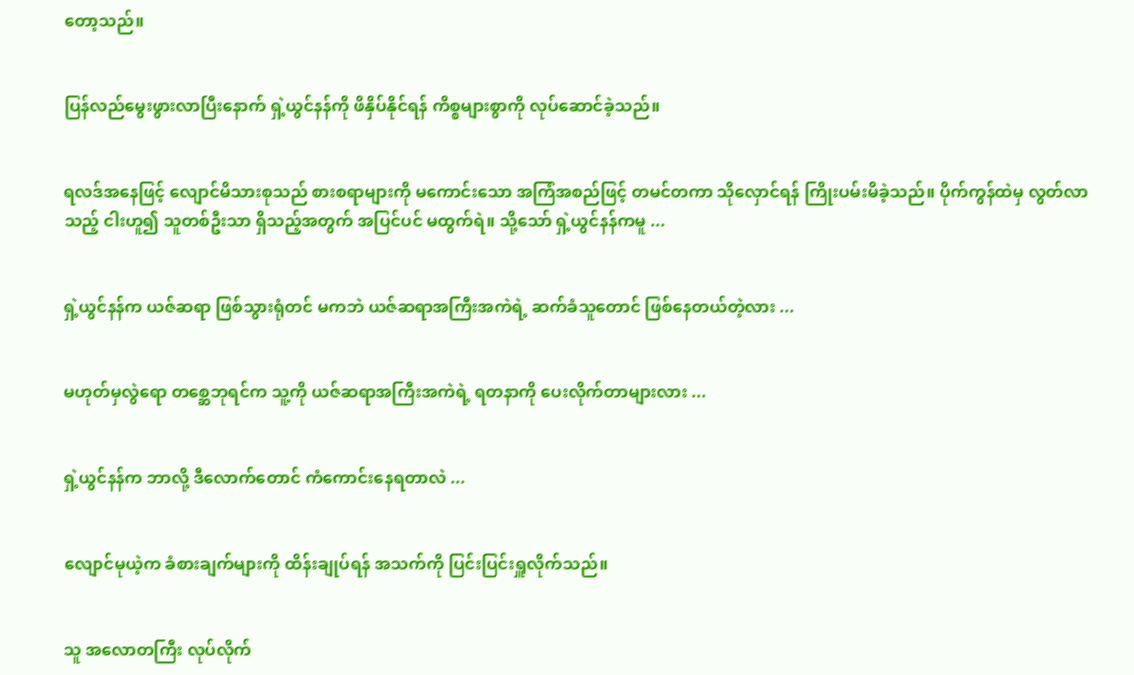တော့သည်။


ပြန်လည်မွေးဖွားလာပြီးနောက် ရှဲ့ယွင်နန်ကို ဖိနှိပ်နိုင်ရန် ကိစ္စများစွာကို လုပ်ဆောင်ခဲ့သည်။


ရလဒ်အနေဖြင့် လျောင်မိသားစုသည် စားစရာများကို မကောင်းသော အကြံအစည်ဖြင့် တမင်တကာ သိုလှောင်ရန် ကြိုးပမ်းမိခဲ့သည်။ ပိုက်ကွန်ထဲမှ လွတ်လာသည့် ငါးဟူ၍ သူတစ်ဦးသာ ရှိသည့်အတွက် အပြင်ပင် မထွက်ရဲ။ သို့သော် ရှဲ့ယွင်နန်ကမူ ...


ရှဲ့ယွင်နန်က ယဇ်ဆရာ ဖြစ်သွားရုံတင် မကဘဲ ယဇ်ဆရာအကြီးအကဲရဲ့ ဆက်ခံသူတောင် ဖြစ်နေတယ်တဲ့လား ...


မဟုတ်မှလွဲရော တစ္ဆေဘုရင်က သူ့ကို ယဇ်ဆရာအကြီးအကဲရဲ့ ရတနာကို ပေးလိုက်တာများလား ...


ရှဲ့ယွင်နန်က ဘာလို့ ဒီလောက်တောင် ကံကောင်းနေရတာလဲ ...


လျောင်မုယဲ့က ခံစားချက်များကို ထိန်းချုပ်ရန် အသက်ကို ပြင်းပြင်းရှူလိုက်သည်။


သူ အလောတကြီး လုပ်လိုက်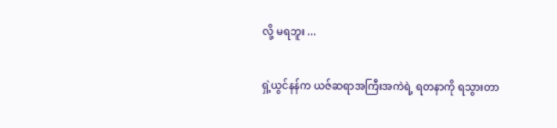လို့ မရဘူး ...


ရှဲ့ယွင်နန်က ယဇ်ဆရာအကြီးအကဲရဲ့ ရတနာကို ရသွားတာ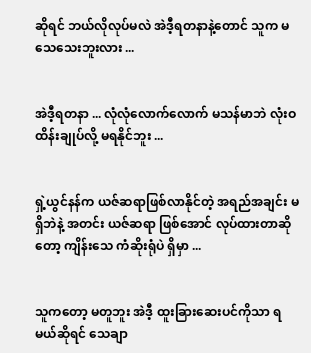ဆိုရင် ဘယ်လိုလုပ်မလဲ အဲဒီ့ရတနာနဲ့တောင် သူက မသေသေးဘူးလား ...


အဲဒီ့ရတနာ ... လုံလုံလောက်လောက် မသန်မာဘဲ လုံးဝ ထိန်းချုပ်လို့ မရနိုင်ဘူး ...


ရှဲ့ယွင်နန်က ယဇ်ဆရာဖြစ်လာနိုင်တဲ့ အရည်အချင်း မရှိဘဲနဲ့ အတင်း ယဇ်ဆရာ ဖြစ်အောင် လုပ်ထားတာဆိုတော့ ကျိန်းသေ ကံဆိုးရုံပဲ ရှိမှာ ...


သူကတော့ မတူဘူး အဲဒီ့ ထူးခြားဆေးပင်ကိုသာ ရမယ်ဆိုရင် သေချာ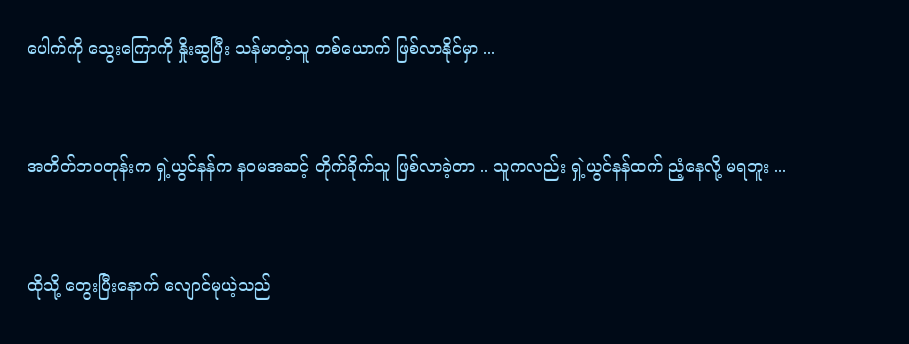ပေါက်ကို သွေးကြောကို နှိုးဆွပြီး သန်မာတဲ့သူ တစ်ယောက် ဖြစ်လာနိုင်မှာ ...


အတိတ်ဘဝတုန်းက ရှဲ့ယွင်နန်က နဝမအဆင့် တိုက်ခိုက်သူ ဖြစ်လာခဲ့တာ .. သူကလည်း ရှဲ့ယွင်နန်ထက် ညံ့နေလို့ မရဘူး ...


ထိုသို့ တွေးပြီးနောက် လျောင်မုယဲ့သည်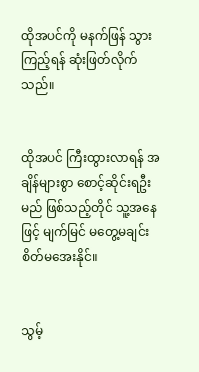ထိုအပင်ကို မနက်ဖြန် သွားကြည့်ရန် ဆုံးဖြတ်လိုက်သည်။


ထိုအပင် ကြီးထွားလာရန် အချိန်များစွာ စောင့်ဆိုင်းရဦးမည် ဖြစ်သည့်တိုင် သူ့အနေဖြင့် မျက်မြင် မတွေ့မချင်း စိတ်မအေးနိုင်။


သွမ့်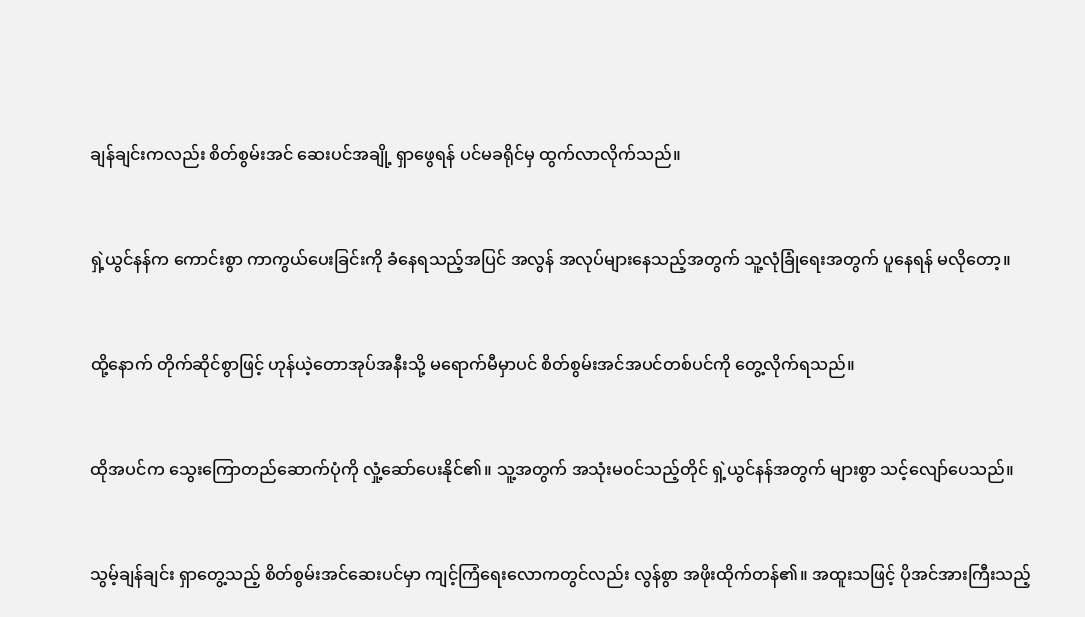ချန်ချင်းကလည်း စိတ်စွမ်းအင် ဆေးပင်အချို့ ရှာဖွေရန် ပင်မခရိုင်မှ ထွက်လာလိုက်သည်။


ရှဲ့ယွင်နန်က ကောင်းစွာ ကာကွယ်ပေးခြင်းကို ခံနေရသည့်အပြင် အလွန် အလုပ်များနေသည့်အတွက် သူ့လုံခြုံရေးအတွက် ပူနေရန် မလိုတော့။


ထို့နောက် တိုက်ဆိုင်စွာဖြင့် ဟုန်ယဲ့တောအုပ်အနီးသို့ မရောက်မီမှာပင် စိတ်စွမ်းအင်အပင်တစ်ပင်ကို တွေ့လိုက်ရသည်။


ထိုအပင်က သွေးကြောတည်ဆောက်ပုံကို လှုံ့ဆော်ပေးနိုင်၏။ သူ့အတွက် အသုံးမဝင်သည့်တိုင် ရှဲ့ယွင်နန်အတွက် များစွာ သင့်လျော်ပေသည်။


သွမ့်ချန်ချင်း ရှာတွေ့သည့် စိတ်စွမ်းအင်ဆေးပင်မှာ ကျင့်ကြံရေးလောကတွင်လည်း လွန်စွာ အဖိုးထိုက်တန်၏။ အထူးသဖြင့် ပိုအင်အားကြီးသည့်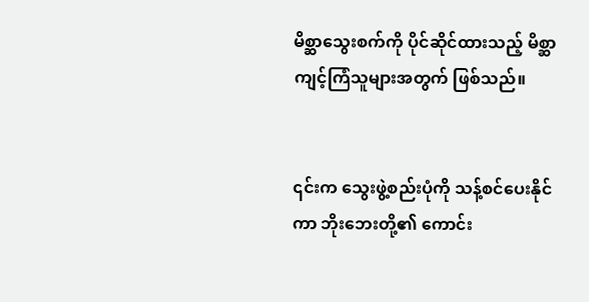မိစ္ဆာသွေးစက်ကို ပိုင်ဆိုင်ထားသည့် မိစ္ဆာကျင့်ကြံသူများအတွက် ဖြစ်သည်။


၎င်းက သွေးဖွဲ့စည်းပုံကို သန့်စင်ပေးနိုင်ကာ ဘိုးဘေးတို့၏ ကောင်း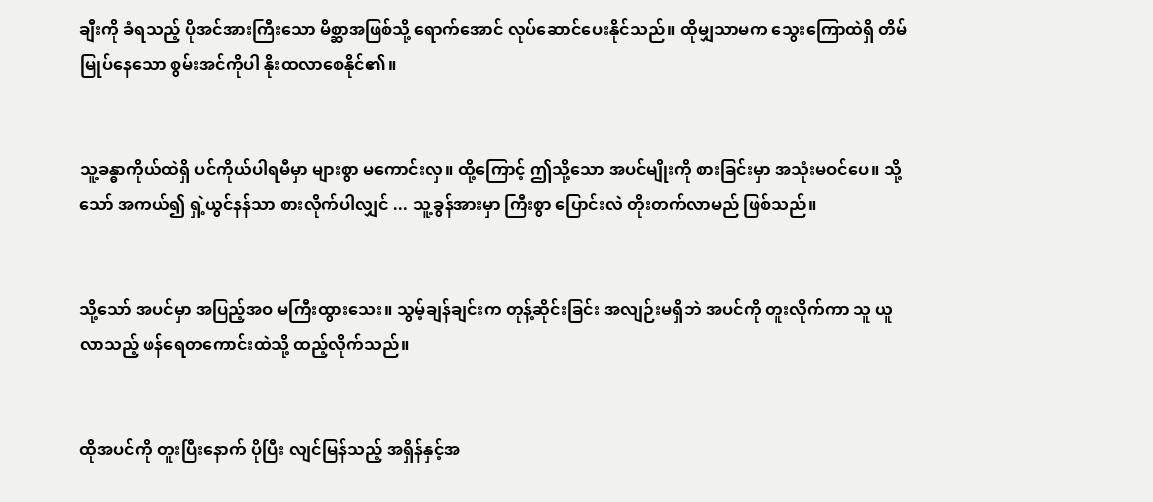ချီးကို ခံရသည့် ပိုအင်အားကြီးသော မိစ္ဆာအဖြစ်သို့ ရောက်အောင် လုပ်ဆောင်ပေးနိုင်သည်။ ထိုမျှသာမက သွေးကြောထဲရှိ တိမ်မြုပ်နေသော စွမ်းအင်ကိုပါ နိုးထလာစေနိုင်၏။


သူ့ခန္ဓာကိုယ်ထဲရှိ ပင်ကိုယ်ပါရမီမှာ များစွာ မကောင်းလှ။ ထို့ကြောင့် ဤသို့သော အပင်မျိုးကို စားခြင်းမှာ အသုံးမဝင်ပေ။ သို့သော် အကယ်၍ ရှဲ့ယွင်နန်သာ စားလိုက်ပါလျှင် ... သူ့ခွန်အားမှာ ကြီးစွာ ပြောင်းလဲ တိုးတက်လာမည် ဖြစ်သည်။


သို့သော် အပင်မှာ အပြည့်အဝ မကြီးထွားသေး။ သွမ့်ချန်ချင်းက တုန့်ဆိုင်းခြင်း အလျဉ်းမရှိဘဲ အပင်ကို တူးလိုက်ကာ သူ ယူလာသည့် ဖန်ရေတကောင်းထဲသို့ ထည့်လိုက်သည်။


ထိုအပင်ကို တူးပြီးနောက် ပိုပြီး လျင်မြန်သည့် အရှိန်နှင့်အ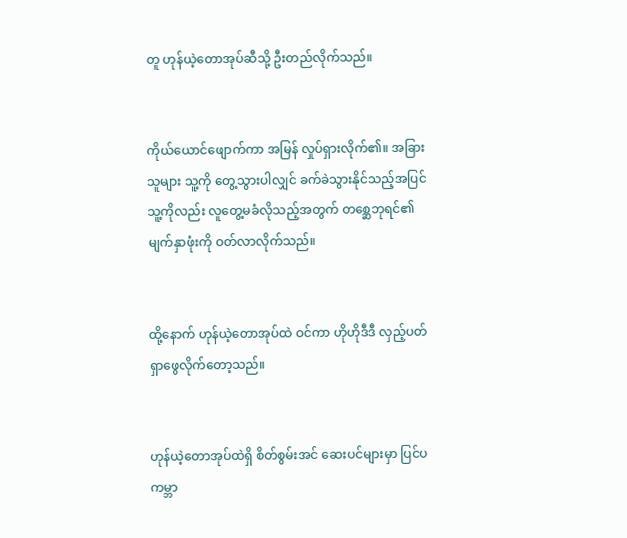တူ ဟုန်ယဲ့တောအုပ်ဆီသို့ ဦးတည်လိုက်သည်။


ကိုယ်ယောင်ဖျောက်ကာ အမြန် လှုပ်ရှားလိုက်၏။ အခြားသူများ သူ့ကို တွေ့သွားပါလျှင် ခက်ခဲသွားနိုင်သည့်အပြင် သူ့ကိုလည်း လူတွေ့မခံလိုသည့်အတွက် တစ္ဆေဘုရင်၏ မျက်နှာဖုံးကို ဝတ်လာလိုက်သည်။


ထို့နောက် ဟုန်ယဲ့တောအုပ်ထဲ ဝင်ကာ ဟိုဟိုဒီဒီ လှည့်ပတ်ရှာဖွေလိုက်တော့သည်။


ဟုန်ယဲ့တောအုပ်ထဲရှိ စိတ်စွမ်းအင် ဆေးပင်များမှာ ပြင်ပကမ္ဘာ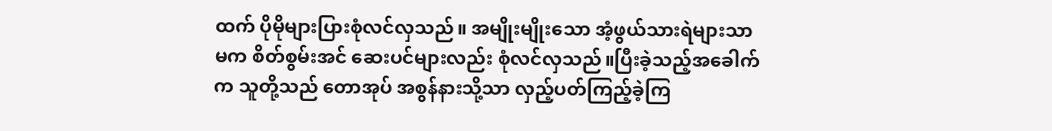ထက် ပိုမိုများပြားစုံလင်လှသည်။ အမျိုးမျိုးသော အံ့ဖွယ်သားရဲများသာမက စိတ်စွမ်းအင် ဆေးပင်များလည်း စုံလင်လှသည်။ပြီးခဲ့သည့်အခေါက်က သူတို့သည် တောအုပ် အစွန်နားသို့သာ လှည့်ပတ်ကြည့်ခဲ့ကြ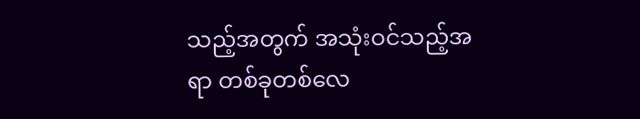သည့်အတွက် အသုံးဝင်သည့်အရာ တစ်ခုတစ်လေ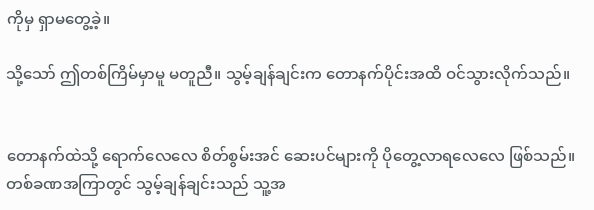ကိုမှ ရှာမတွေ့ခဲ့။

သို့သော် ဤတစ်ကြိမ်မှာမူ မတူညီ။ သွမ့်ချန်ချင်းက တောနက်ပိုင်းအထိ ဝင်သွားလိုက်သည်။


တောနက်ထဲသို့ ရောက်လေလေ စိတ်စွမ်းအင် ဆေးပင်များကို ပိုတွေ့လာရလေလေ ဖြစ်သည်။ တစ်ခဏအကြာတွင် သွမ့်ချန်ချင်းသည် သူ့အ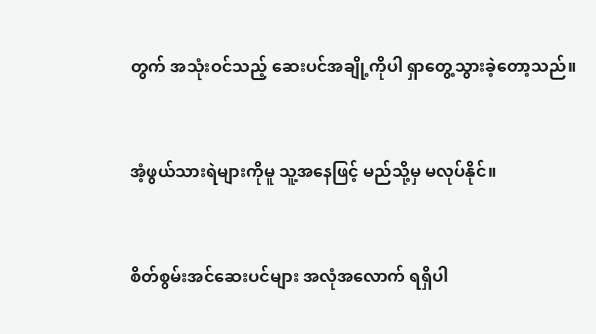တွက် အသုံးဝင်သည့် ဆေးပင်အချို့ကိုပါ ရှာတွေ့သွားခဲ့တော့သည်။


အံ့ဖွယ်သားရဲများကိုမူ သူ့အနေဖြင့် မည်သို့မှ မလုပ်နိုင်။


စိတ်စွမ်းအင်ဆေးပင်များ အလုံအလောက် ရရှိပါ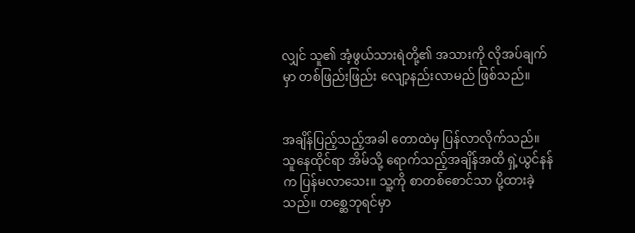လျှင် သူ၏ အံ့ဖွယ်သားရဲတို့၏ အသားကို လိုအပ်ချက်မှာ တစ်ဖြည်းဖြည်း လျော့နည်းလာမည် ဖြစ်သည်။


အချိန်ပြည့်သည့်အခါ တောထဲမှ ပြန်လာလိုက်သည်။ သူနေထိုင်ရာ အိမ်သို့ ရောက်သည့်အချိန်အထိ ရှဲ့ယွင်နန်က ပြန်မလာသေး။ သူ့ကို စာတစ်စောင်သာ ပို့ထားခဲ့သည်။ တစ္ဆေဘုရင်မှာ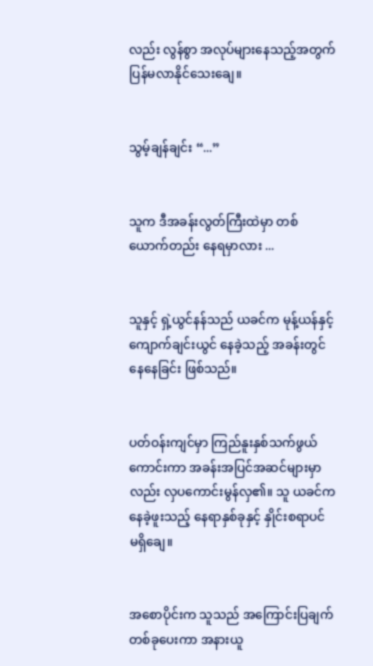လည်း လွန်စွာ အလုပ်များနေသည့်အတွက် ပြန်မလာနိုင်သေးချေ။


သွမ့်ချန်ချင်း “...”


သူက ဒီအခန်းလွတ်ကြီးထဲမှာ တစ်ယောက်တည်း နေရမှာလား ...


သူနှင့် ရှဲ့ယွင်နန်သည် ယခင်က မုန့်ယန်နှင့် ကျောက်ချင်းယွင် နေခဲ့သည့် အခန်းတွင် နေနေခြင်း ဖြစ်သည်။


ပတ်ဝန်းကျင်မှာ ကြည်နူးနှစ်သက်ဖွယ်ကောင်းကာ အခန်းအပြင်အဆင်များမှာလည်း လှပကောင်းမွန်လှ၏။ သူ ယခင်က နေခဲ့ဖူးသည့် နေရာနှစ်ခုနှင့် နှိုင်းစရာပင် မရှိချေ။


အစောပိုင်းက သူသည် အကြောင်းပြချက် တစ်ခုပေးကာ အနားယူ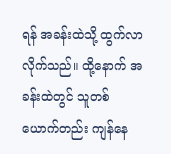ရန် အခန်းထဲသို့ ထွက်လာလိုက်သည်။ ထို့နောက် အခန်းထဲတွင် သူတစ်ယောက်တည်း ကျန်နေ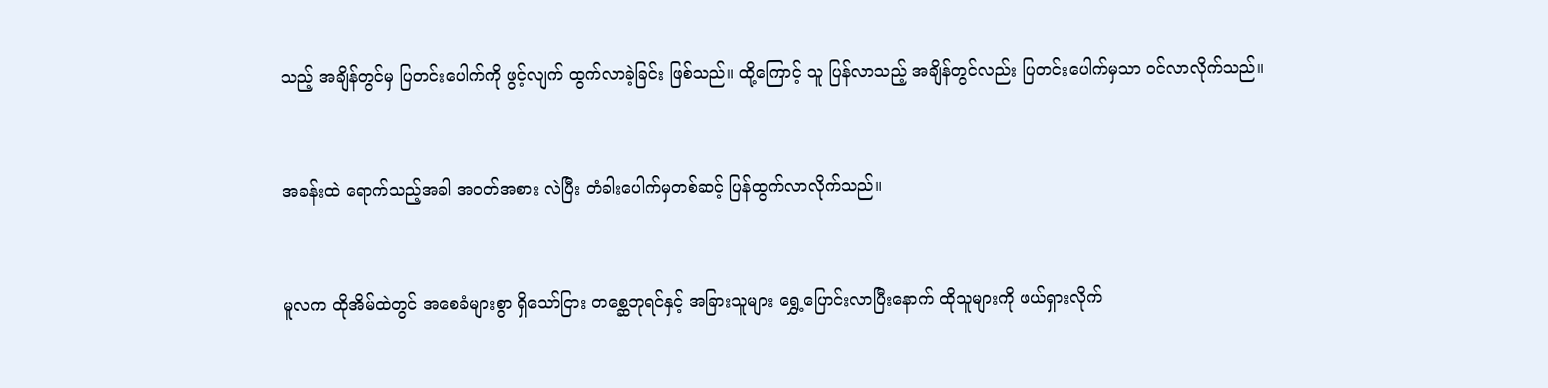သည့် အချိန်တွင်မှ ပြတင်းပေါက်ကို ဖွင့်လျက် ထွက်လာခဲ့ခြင်း ဖြစ်သည်။ ထို့ကြောင့် သူ ပြန်လာသည့် အချိန်တွင်လည်း ပြတင်းပေါက်မှသာ ဝင်လာလိုက်သည်။


အခန်းထဲ ရောက်သည့်အခါ အဝတ်အစား လဲပြီး တံခါးပေါက်မှတစ်ဆင့် ပြန်ထွက်လာလိုက်သည်။


မူလက ထိုအိမ်ထဲတွင် အစေခံများစွာ ရှိသော်ငြား တစ္ဆေဘုရင်နှင့် အခြားသူများ ရွှေ့ပြောင်းလာပြီးနောက် ထိုသူများကို ဖယ်ရှားလိုက်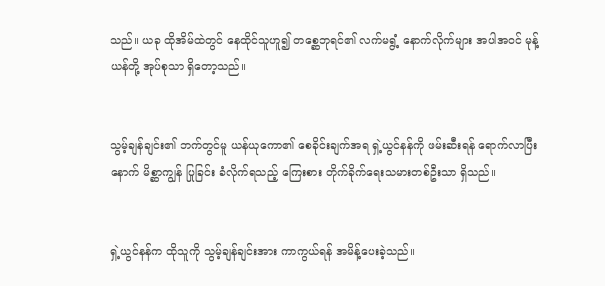သည်။ ယခု ထိုအိမ်ထဲတွင် နေထိုင်သူဟူ၍ တစ္ဆေဘုရင်၏ လက်မရွံ့ နောက်လိုက်များ အပါအဝင် မုန့်ယန်တို့ အုပ်စုသာ ရှိတော့သည်။


သွမ့်ချန်ချင်း၏ ဘက်တွင်မူ ယန်ယုကော၏ စေခိုင်းချက်အရ ရှဲ့ယွင်နန်ကို ဖမ်းဆီးရန် ရောက်လာပြီးနောက် မိစ္ဆာကျွန် ပြုခြင်း ခံလိုက်ရသည့် ကြေးစား တိုက်ခိုက်ရေးသမားတစ်ဦးသာ ရှိသည်။


ရှဲ့ယွင်နန်က ထိုသူကို သွမ့်ချန်ချင်းအား ကာကွယ်ရန် အမိန့်ပေးခဲ့သည်။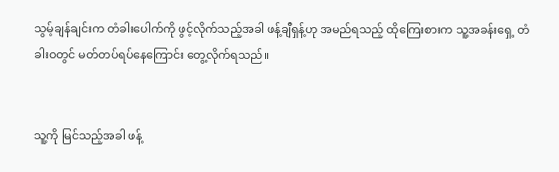သွမ့်ချန်ချင်းက တံခါးပေါက်ကို ဖွင့်လိုက်သည့်အခါ ဖန့်ချီရှန့်ဟု အမည်ရသည့် ထိုကြေးစားက သူ့အခန်းရှေ့ တံခါးဝတွင် မတ်တပ်ရပ်နေကြောင်း တွေ့လိုက်ရသည်။


သူ့ကို မြင်သည့်အခါ ဖန့်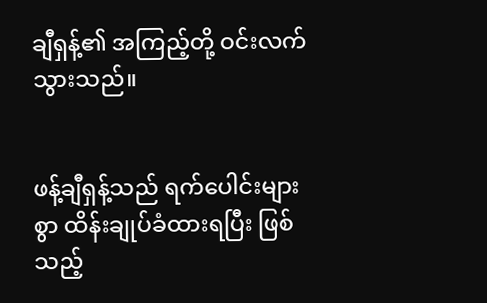ချီရှန့်၏ အကြည့်တို့ ဝင်းလက်သွားသည်။


ဖန့်ချီရှန့်သည် ရက်ပေါင်းများစွာ ထိန်းချုပ်ခံထားရပြီး ဖြစ်သည့်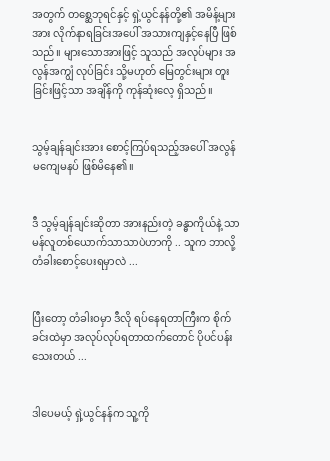အတွက် တစ္ဆေဘုရင်နှင့် ရှဲ့ယွင်နန်တို့၏ အမိန့်များအား လိုက်နာရခြင်းအပေါ် အသားကျနှင့်နေပြီ ဖြစ်သည်။ များသောအားဖြင့် သူသည် အလုပ်များ အလွန်အကျွံ လုပ်ခြင်း သို့မဟုတ် မြေတွင်းများ တူးခြင်းဖြင့်သာ အချိန်ကို ကုန်ဆုံးလေ့ ရှိသည်။


သွမ့်ချန်ချင်းအား စောင့်ကြပ်ရသည့်အပေါ် အလွန် မကျေမနပ် ဖြစ်မိနေ၏။


ဒီ သွမ့်ချန်ချင်းဆိုတာ အားနည်းတဲ့ ခန္ဓာကိုယ်နဲ့ သာမန်လူတစ်ယောက်သာသာပဲဟာကို .. သူက ဘာလို့ တံခါးစောင့်ပေးရမှာလဲ ...


ပြီးတော့ တံခါးဝမှာ ဒီလို ရပ်နေရတာကြီးက စိုက်ခင်းထဲမှာ အလုပ်လုပ်ရတာထက်တောင် ပိုပင်ပန်းသေးတယ် ...


ဒါပေမယ့် ရှဲ့ယွင်နန်က သူ့ကို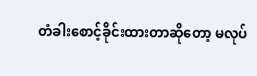တံခါးစောင့်ခိုင်းထားတာဆိုတော့ မလုပ်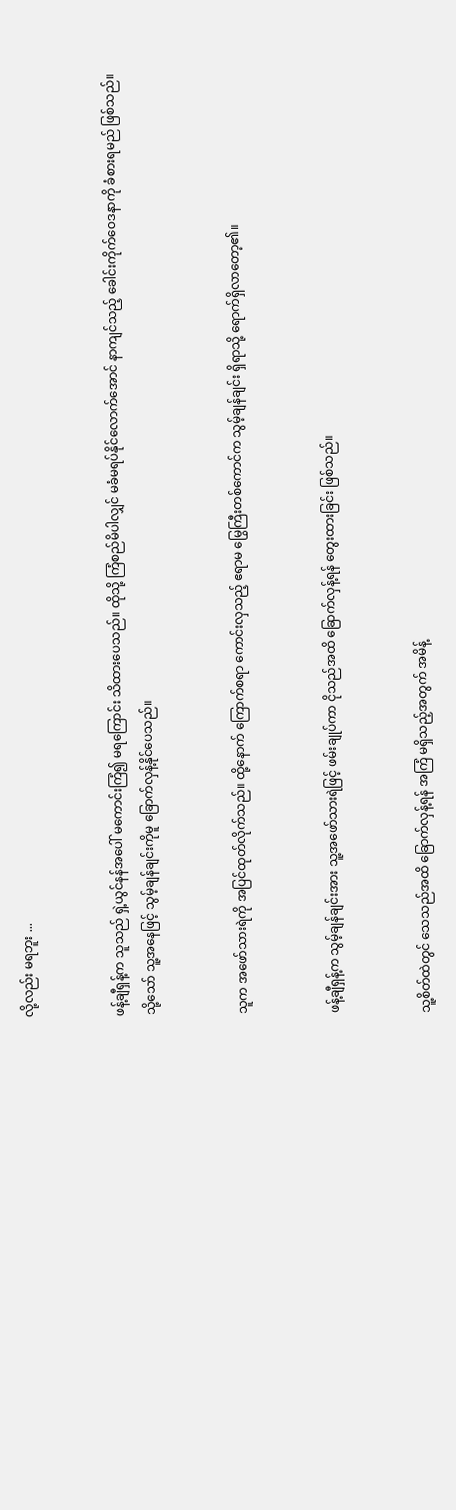လို့လည်း မရဘူး ...


ဖန့်ချီရှန့်က သူသည် ရှဲ့ယွင်နန်အပေါ် မကောင်းကြံ၍ မရကြောင်း သိထားပေသည်။ ထိုသို့ ကြံစည်မိပါလျှင် မခံမရပ်နိုင်လောက်အောင် နာကျင်သည့် ခေါင်းကိုက်ဝေဒနာကို ခံစားရမည် ဖြစ်သည်။ သို့သော် သူ့အနေဖြင့် သွမ့်ချန်ချင်းကိုမူ ခြောက်လှန့်နိုင်ပေသည်။


သူက အဖော်သားရဲကို အပြင်ထုတ်လိုက်သည်။ ထို့နောက် ကြောက်စရာ ကောင်းလှသည့် ဧရာမ မြွေကြီးတစ်ကောင်က သွမ့်ချန်ချင်း ရှိရာသို့ ရောက်ရှိလာတော့၏။


ဖန့်ချီရှန့်က သွမ့်ချန်ချင်းအား သူ့အဖော်သားရဲဖြင့် ဖမ်းချုပ်ကာ ငိုသည်အထိ ခြောက်လှန့်ရန် တွေးထားခြင်း ဖြစ်သည်။


သူ့စိတ်ထဲတွင် သေသည်အထိ ခြောက်လှန့်ရန် အကြံ မရှိသည့်အတွက် အမိန့်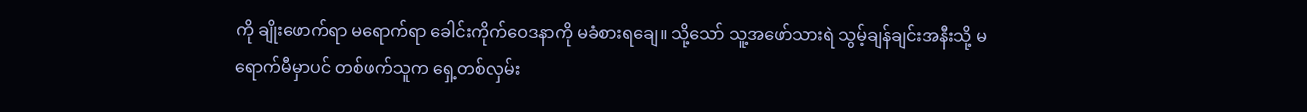ကို ချိုးဖောက်ရာ မရောက်ရာ ခေါင်းကိုက်ဝေဒနာကို မခံစားရချေ။ သို့သော် သူ့အဖော်သားရဲ သွမ့်ချန်ချင်းအနီးသို့ မရောက်မီမှာပင် တစ်ဖက်သူက ရှေ့တစ်လှမ်း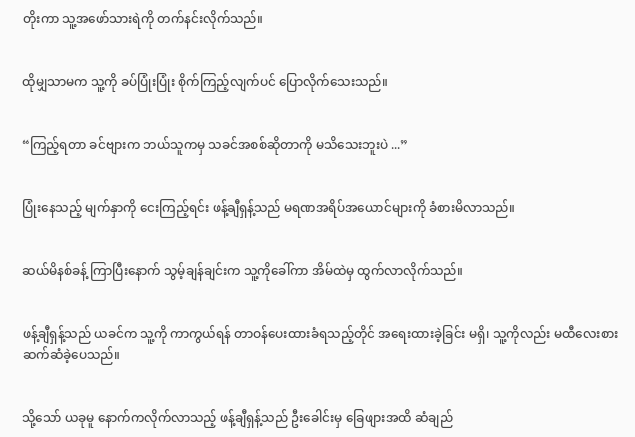တိုးကာ သူ့အဖော်သားရဲကို တက်နင်းလိုက်သည်။


ထိုမျှသာမက သူ့ကို ခပ်ပြုံးပြုံး စိုက်ကြည့်လျက်ပင် ပြောလိုက်သေးသည်။


“ကြည့်ရတာ ခင်ဗျားက ဘယ်သူကမှ သခင်အစစ်ဆိုတာကို မသိသေးဘူးပဲ ...”


ပြုံးနေသည့် မျက်နှာကို ငေးကြည့်ရင်း ဖန့်ချီရှန့်သည် မရဏအရိပ်အယောင်များကို ခံစားမိလာသည်။


ဆယ်မိနစ်ခန့် ကြာပြီးနောက် သွမ့်ချန်ချင်းက သူ့ကိုခေါ်ကာ အိမ်ထဲမှ ထွက်လာလိုက်သည်။


ဖန့်ချီရှန့်သည် ယခင်က သူ့ကို ကာကွယ်ရန် တာဝန်ပေးထားခံရသည့်တိုင် အရေးထားခဲ့ခြင်း မရှိ၊ သူ့ကိုလည်း မထီလေးစား ဆက်ဆံခဲ့ပေသည်။


သို့သော် ယခုမူ နောက်ကလိုက်လာသည့် ဖန့်ချီရှန့်သည် ဦးခေါင်းမှ ခြေဖျားအထိ ဆံချည်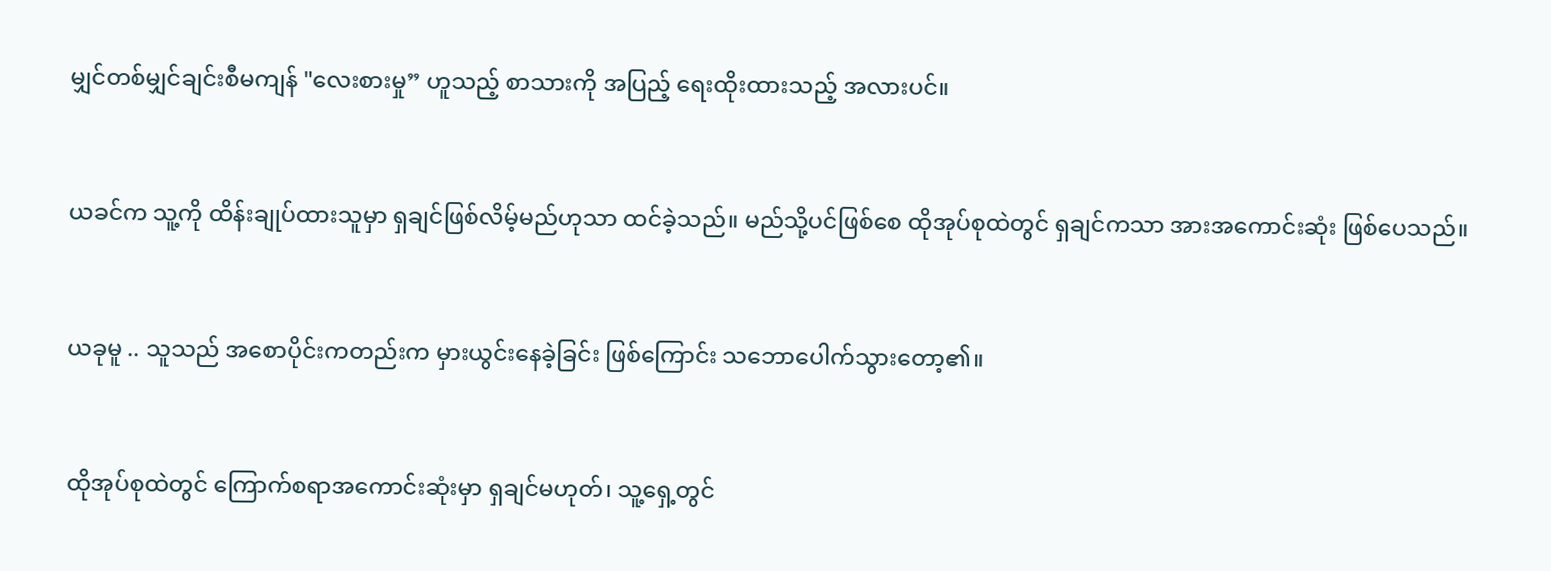မျှင်တစ်မျှင်ချင်းစီမကျန် "လေးစားမှု” ဟူသည့် စာသားကို အပြည့် ရေးထိုးထားသည့် အလားပင်။


ယခင်က သူ့ကို ထိန်းချုပ်ထားသူမှာ ရှချင်ဖြစ်လိမ့်မည်ဟုသာ ထင်ခဲ့သည်။ မည်သို့ပင်ဖြစ်စေ ထိုအုပ်စုထဲတွင် ရှချင်ကသာ အားအကောင်းဆုံး ဖြစ်ပေသည်။


ယခုမူ .. သူသည် အစောပိုင်းကတည်းက မှားယွင်းနေခဲ့ခြင်း ဖြစ်ကြောင်း သဘောပေါက်သွားတော့၏။


ထိုအုပ်စုထဲတွင် ကြောက်စရာအကောင်းဆုံးမှာ ရှချင်မဟုတ်၊ သူ့ရှေ့တွင်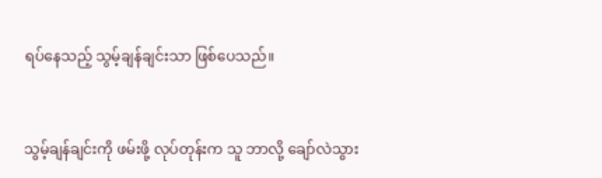ရပ်နေသည့် သွမ့်ချန်ချင်းသာ ဖြစ်ပေသည်။


သွမ့်ချန်ချင်းကို ဖမ်းဖို့ လုပ်တုန်းက သူ ဘာလို့ ချော်လဲသွား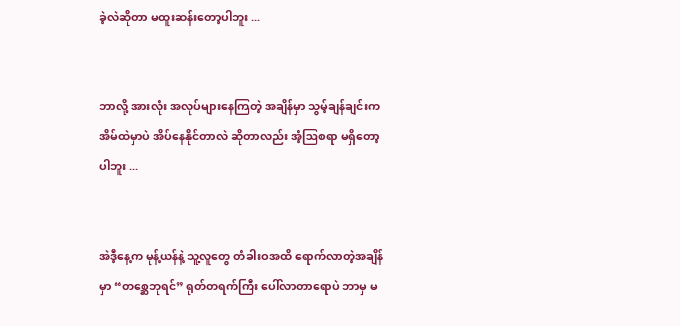ခဲ့လဲဆိုတာ မထူးဆန်းတော့ပါဘူး ...


ဘာလို့ အားလုံး အလုပ်များနေကြတဲ့ အချိန်မှာ သွမ့်ချန်ချင်းက အိမ်ထဲမှာပဲ အိပ်နေနိုင်တာလဲ ဆိုတာလည်း အံ့ဩစရာ မရှိတော့ပါဘူး ...


အဲဒီ့နေ့က မုန့်ယန်နဲ့ သူ့လူတွေ တံခါးဝအထိ ရောက်လာတဲ့အချိန်မှာ “တစ္ဆေဘုရင်” ရုတ်တရက်ကြီး ပေါ်လာတာရောပဲ ဘာမှ မ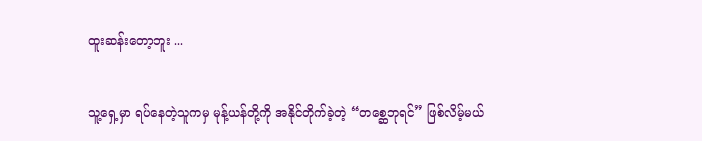ထူးဆန်းတော့ဘူး ...


သူ့ရှေ့မှာ ရပ်နေတဲ့သူကမှ မုန့်ယန်တို့ကို အနိုင်တိုက်ခဲ့တဲ့ “တစ္ဆေဘုရင်” ဖြစ်လိမ့်မယ်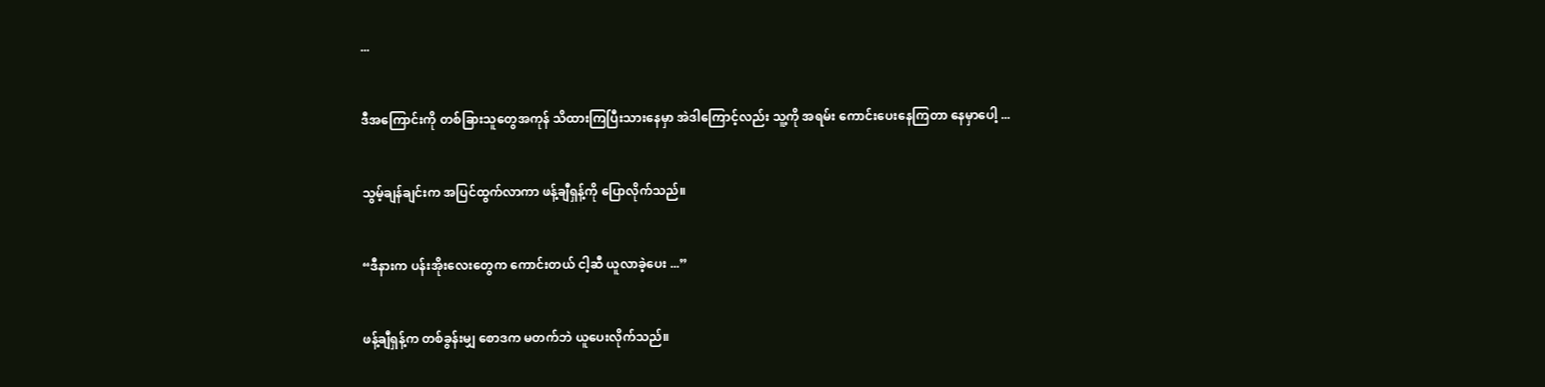...


ဒီအကြောင်းကို တစ်ခြားသူတွေအကုန် သိထားကြပြီးသားနေမှာ အဲဒါကြောင့်လည်း သူ့ကို အရမ်း ကောင်းပေးနေကြတာ နေမှာပေါ့ ...


သွမ့်ချန်ချင်းက အပြင်ထွက်လာကာ ဖန့်ချီရှန့်ကို ပြောလိုက်သည်။


“ဒီနားက ပန်းအိုးလေးတွေက ကောင်းတယ် ငါ့ဆီ ယူလာခဲ့ပေး ...”


ဖန့်ချီရှန့်က တစ်ခွန်းမျှ စောဒက မတက်ဘဲ ယူပေးလိုက်သည်။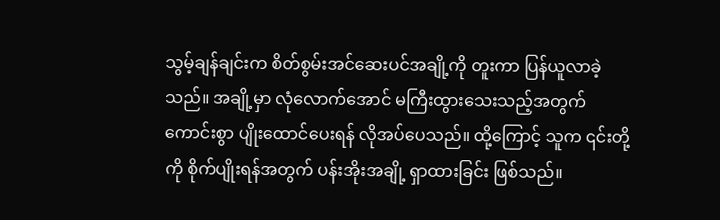သွမ့်ချန်ချင်းက စိတ်စွမ်းအင်ဆေးပင်အချို့ကို တူးကာ ပြန်ယူလာခဲ့သည်။ အချို့မှာ လုံလောက်အောင် မကြီးထွားသေးသည့်အတွက် ကောင်းစွာ ပျိုးထောင်ပေးရန် လိုအပ်ပေသည်။ ထို့ကြောင့် သူက ၎င်းတို့ကို စိုက်ပျိုးရန်အတွက် ပန်းအိုးအချို့ ရှာထားခြင်း ဖြစ်သည်။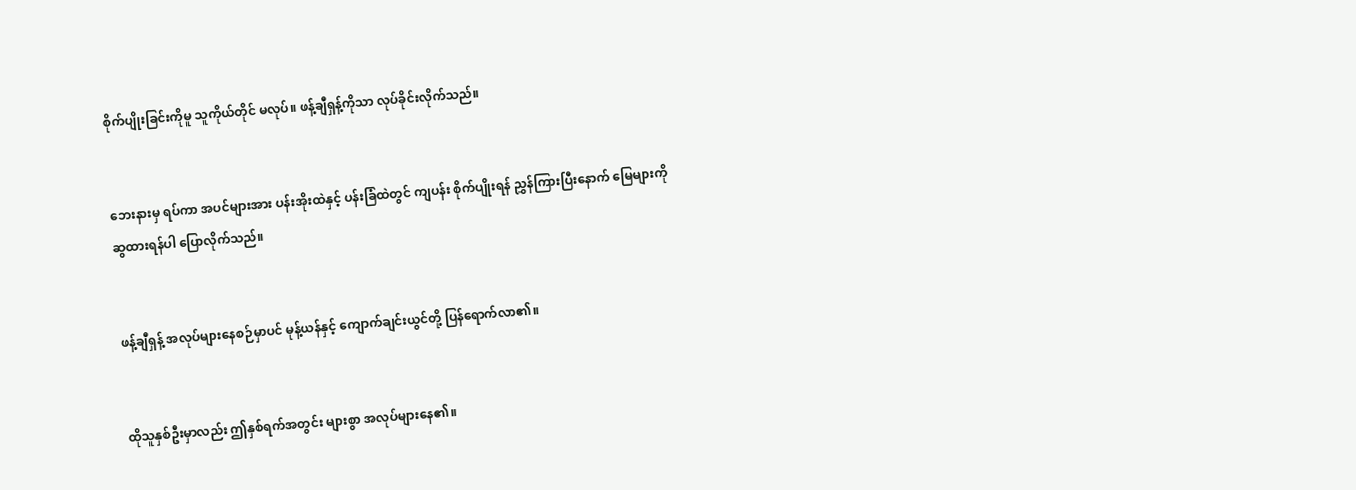စိုက်ပျိုးခြင်းကိုမူ သူကိုယ်တိုင် မလုပ်။ ဖန့်ချီရှန့်ကိုသာ လုပ်ခိုင်းလိုက်သည်။


ဘေးနားမှ ရပ်ကာ အပင်များအား ပန်းအိုးထဲနှင့် ပန်းခြံထဲတွင် ကျပန်း စိုက်ပျိုးရန် ညွှန်ကြားပြီးနောက် မြေများကို ဆွထားရန်ပါ ပြောလိုက်သည်။


ဖန့်ချီရှန့် အလုပ်များနေစဉ်မှာပင် မုန့်ယန်နှင့် ကျောက်ချင်းယွင်တို့ ပြန်ရောက်လာ၏။


ထိုသူနှစ်ဦးမှာလည်း ဤနှစ်ရက်အတွင်း များစွာ အလုပ်များနေ၏။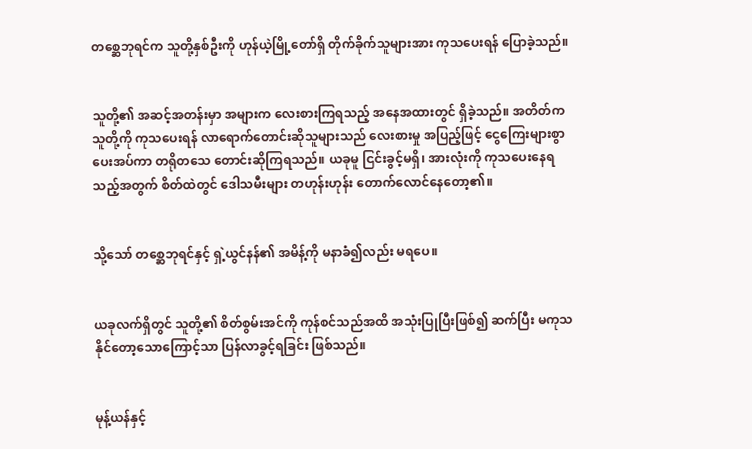တစ္ဆေဘုရင်က သူတို့နှစ်ဦးကို ဟုန်ယဲ့မြို့တော်ရှိ တိုက်ခိုက်သူများအား ကုသပေးရန် ပြောခဲ့သည်။


သူတို့၏ အဆင့်အတန်းမှာ အများက လေးစားကြရသည့် အနေအထားတွင် ရှိခဲ့သည်။ အတိတ်က သူတို့ကို ကုသပေးရန် လာရောက်တောင်းဆိုသူများသည် လေးစားမှု အပြည့်ဖြင့် ငွေကြေးများစွာ ပေးအပ်ကာ တရိုတသေ တောင်းဆိုကြရသည်။ ယခုမူ ငြင်းခွင့်မရှိ၊ အားလုံးကို ကုသပေးနေရသည့်အတွက် စိတ်ထဲတွင် ဒေါသမီးများ တဟုန်းဟုန်း တောက်လောင်နေတော့၏။


သို့သော် တစ္ဆေဘုရင်နှင့် ရှဲ့ယွင်နန်၏ အမိန့်ကို မနာခံ၍လည်း မရပေ။


ယခုလက်ရှိတွင် သူတို့၏ စိတ်စွမ်းအင်ကို ကုန်စင်သည်အထိ အသုံးပြုပြီးဖြစ်၍ ဆက်ပြီး မကုသနိုင်တော့သောကြောင့်သာ ပြန်လာခွင့်ရခြင်း ဖြစ်သည်။


မုန့်ယန်နှင့်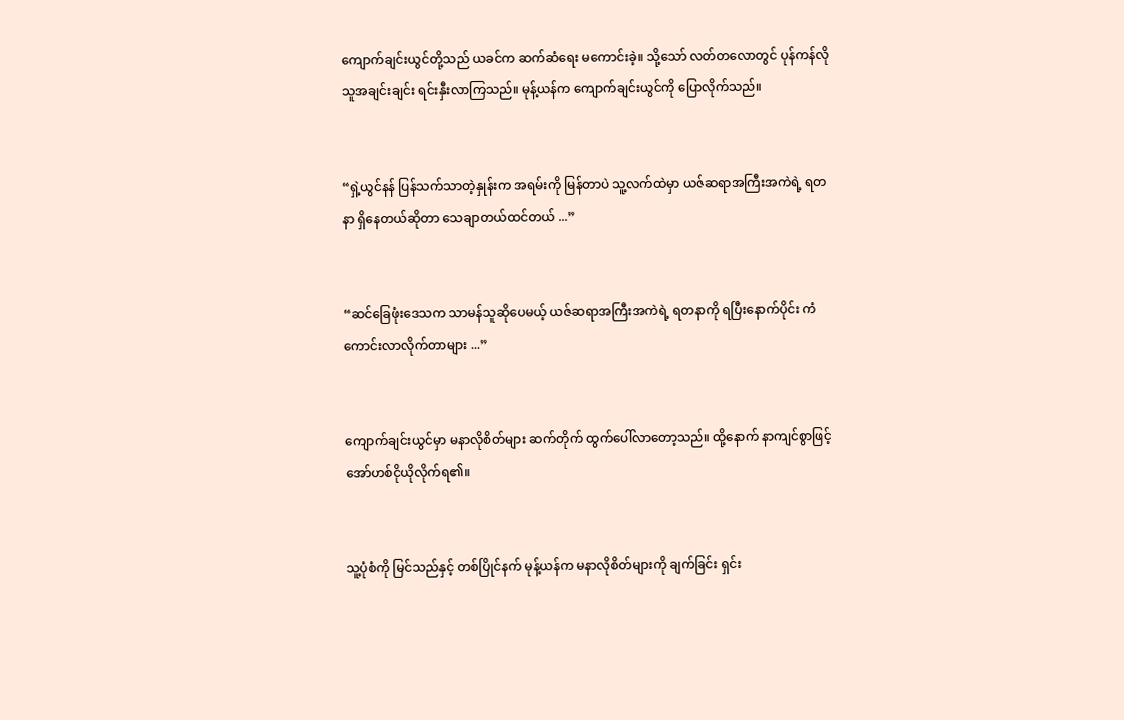ကျောက်ချင်းယွင်တို့သည် ယခင်က ဆက်ဆံရေး မကောင်းခဲ့။ သို့သော် လတ်တလောတွင် ပုန်ကန်လိုသူအချင်းချင်း ရင်းနှီးလာကြသည်။ မုန့်ယန်က ကျောက်ချင်းယွင်ကို ပြောလိုက်သည်။


“ရှဲ့ယွင်နန် ပြန်သက်သာတဲ့နှုန်းက အရမ်းကို မြန်တာပဲ သူ့လက်ထဲမှာ ယဇ်ဆရာအကြီးအကဲရဲ့ ရတနာ ရှိနေတယ်ဆိုတာ သေချာတယ်ထင်တယ် ...”


“ဆင်ခြေဖုံးဒေသက သာမန်သူဆိုပေမယ့် ယဇ်ဆရာအကြီးအကဲရဲ့ ရတနာကို ရပြီးနောက်ပိုင်း ကံကောင်းလာလိုက်တာများ ...”


ကျောက်ချင်းယွင်မှာ မနာလိုစိတ်များ ဆက်တိုက် ထွက်ပေါ်လာတော့သည်။ ထို့နောက် နာကျင်စွာဖြင့် အော်ဟစ်ငိုယိုလိုက်ရ၏။


သူ့ပုံစံကို မြင်သည်နှင့် တစ်ပြိုင်နက် မုန့်ယန်က မနာလိုစိတ်များကို ချက်ခြင်း ရှင်း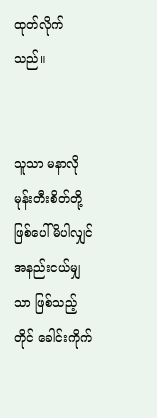ထုတ်လိုက်သည်။


သူသာ မနာလိုမုန်းတီးစိတ်တို့ ဖြစ်ပေါ်မိပါလျှင် အနည်းငယ်မျှသာ ဖြစ်သည့်တိုင် ခေါင်းကိုက်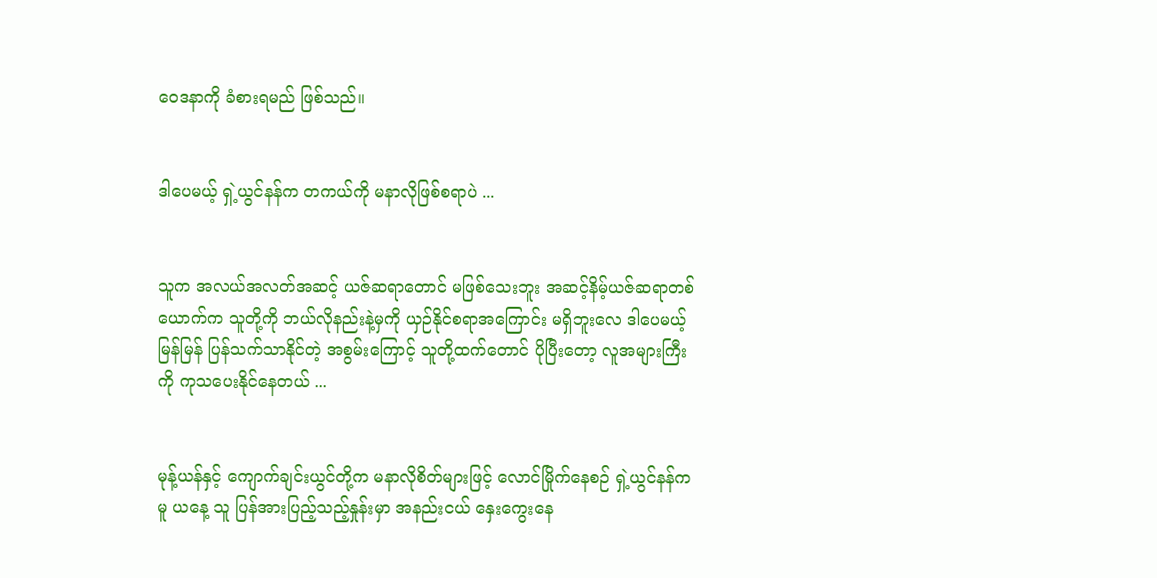ဝေဒနာကို ခံစားရမည် ဖြစ်သည်။


ဒါပေမယ့် ရှဲ့ယွင်နန်က တကယ်ကို မနာလိုဖြစ်စရာပဲ ...


သူက အလယ်အလတ်အဆင့် ယဇ်ဆရာတောင် မဖြစ်သေးဘူး အဆင့်နိမ့်ယဇ်ဆရာတစ်ယောက်က သူတို့ကို ဘယ်လိုနည်းနဲ့မှကို ယှဉ်နိုင်စရာအကြောင်း မရှိဘူးလေ ဒါပေမယ့် မြန်မြန် ပြန်သက်သာနိုင်တဲ့ အစွမ်းကြောင့် သူတို့ထက်တောင် ပိုပြီးတော့ လူအများကြီးကို ကုသပေးနိုင်နေတယ် ...


မုန့်ယန်နှင့် ကျောက်ချင်းယွင်တို့က မနာလိုစိတ်များဖြင့် လောင်မြိုက်နေစဉ် ရှဲ့ယွင်နန်ကမူ ယနေ့ သူ ပြန်အားပြည့်သည့်နှုန်းမှာ အနည်းငယ် နှေးကွေးနေ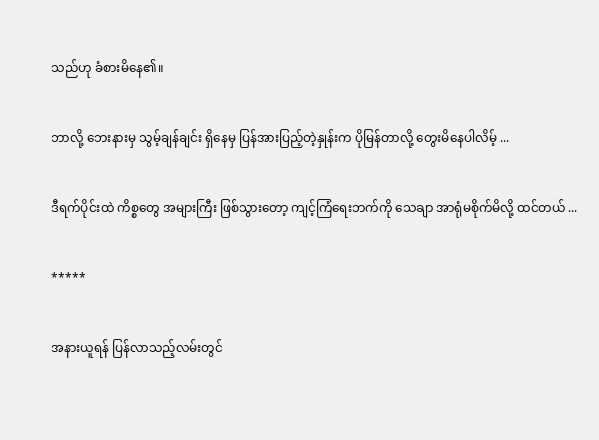သည်ဟု ခံစားမိနေ၏။


ဘာလို့ ဘေးနားမှ သွမ့်ချန်ချင်း ရှိနေမှ ပြန်အားပြည့်တဲ့နှုန်းက ပိုမြန်တာလို့ တွေးမိနေပါလိမ့် ...


ဒီရက်ပိုင်းထဲ ကိစ္စတွေ အများကြီး ဖြစ်သွားတော့ ကျင့်ကြံရေးဘက်ကို သေချာ အာရုံမစိုက်မိလို့ ထင်တယ် ...


*****


အနားယူရန် ပြန်လာသည့်လမ်းတွင်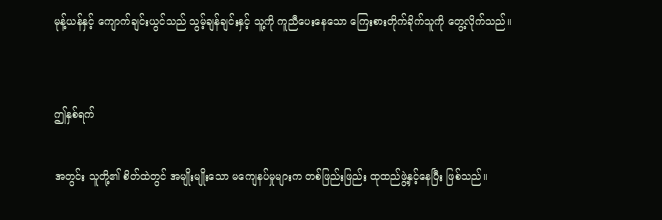မုန့်ယန်နှင့် ကျောက်ချင်းယွင်သည် သွမ့်ချန်ချင်းနှင့် သူ့ကို ကူညီပေးနေသော ကြေးစားတိုက်ခိုက်သူကို တွေ့လိုက်သည်။


ဤနှစ်ရက်

အတွင်း သူတို့၏ စိတ်ထဲတွင် အမျိုးမျိုးသော မကျေနပ်မှုများက တစ်ဖြည်းဖြည်း ထုထည်ဖွဲ့နှင့်နေပြီး ဖြစ်သည်။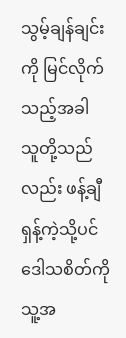သွမ့်ချန်ချင်းကို မြင်လိုက်သည့်အခါ သူတို့သည်လည်း ဖန့်ချီရှန့်ကဲ့သို့ပင် ဒေါသစိတ်ကို သူ့အ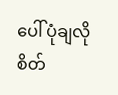ပေါ် ပုံချလိုစိတ်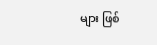များ ဖြစ်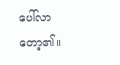ပေါ်လာတော့၏။